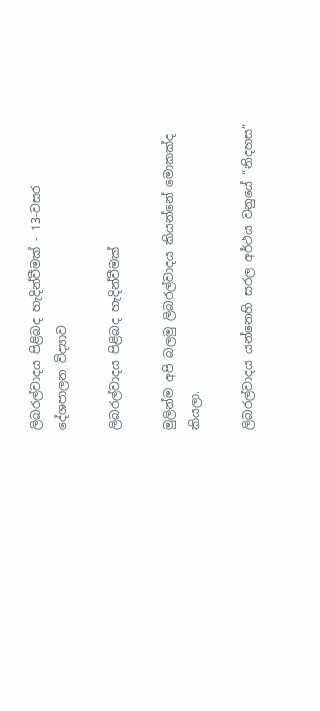ලිබරල්වාදය පිළිබද හැදින්වීමක් - 13-වසර දේශපාලන විද්‍යාව

ලිබරල්වාදය පිළිබද හැදින්වීමක්

මුලින්ම අපි බලමු ලිබරල්වාදය කියන්නේ මොකක්ද කියලා.

ලිබරල්වාදය යන්නෙහි සරල අර්ථය වනුයේ “නිදහස”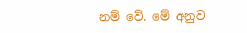නම් වේ. මේ අනුව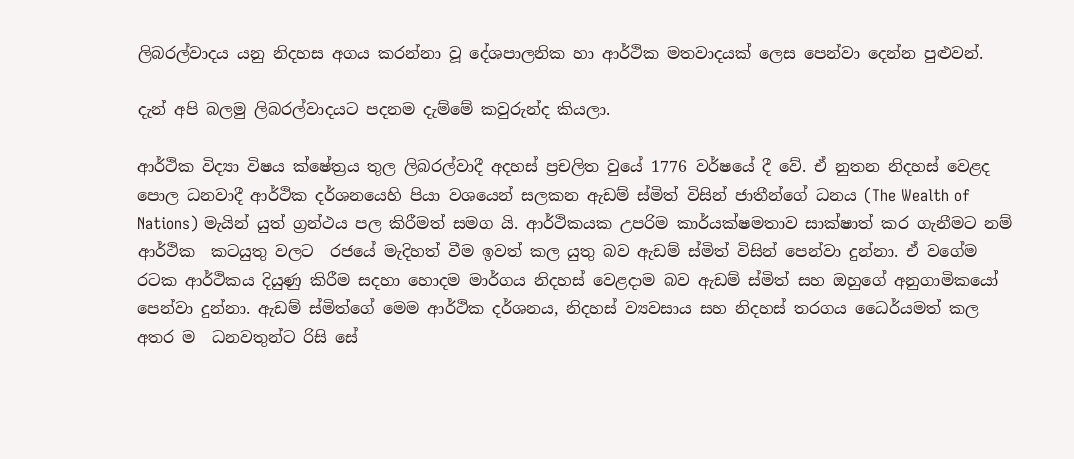ලිබරල්වාදය යනු නිදහස අගය කරන්නා වූ දේශපාලනික හා ආර්ථික මතවාදයක් ලෙස පෙන්වා දෙන්න පුළුවන්.

දැන් අපි බලමු ලිබරල්වාදයට පදනම දැම්මේ කවුරුන්ද කියලා.

ආර්ථික විද්‍යා විෂය ක්ෂේත්‍රය තුල ලිබරල්වාදී අදහස් ප්‍රචලිත වුයේ 1776 වර්ෂයේ දී වේ. ඒ නුතන නිදහස් වෙළද පොල ධනවාදී ආර්ථික දර්ශනයෙහි පියා වශයෙන් සලකන ඇඩම් ස්මිත් විසින් ජාතීන්ගේ ධනය (The Wealth of Nations) මැයින් යුත් ග්‍රන්ථය පල කිරීමත් සමග යි. ආර්ථිකයක උපරිම කාර්යක්ෂමතාව සාක්ෂාත් කර ගැනීමට නම් ආර්ථික  කටයුතු වලට  රජයේ මැදිහත් වීම ඉවත් කල යුතු බව ඇඩම් ස්මිත් විසින් පෙන්වා දුන්නා. ඒ වගේම රටක ආර්ථිකය දියුණු කිරීම සදහා හොදම මාර්ගය නිදහස් වෙළදාම බව ඇඩම් ස්මිත් සහ ඔහුගේ අනුගාමිකයෝ පෙන්වා දුන්නා. ඇඩම් ස්මිත්ගේ මෙම ආර්ථික දර්ශනය, නිදහස් ව්‍යවසාය සහ නිදහස් තරගය ධෛර්යමත් කල අතර ම  ධනවතුන්ට රිසි සේ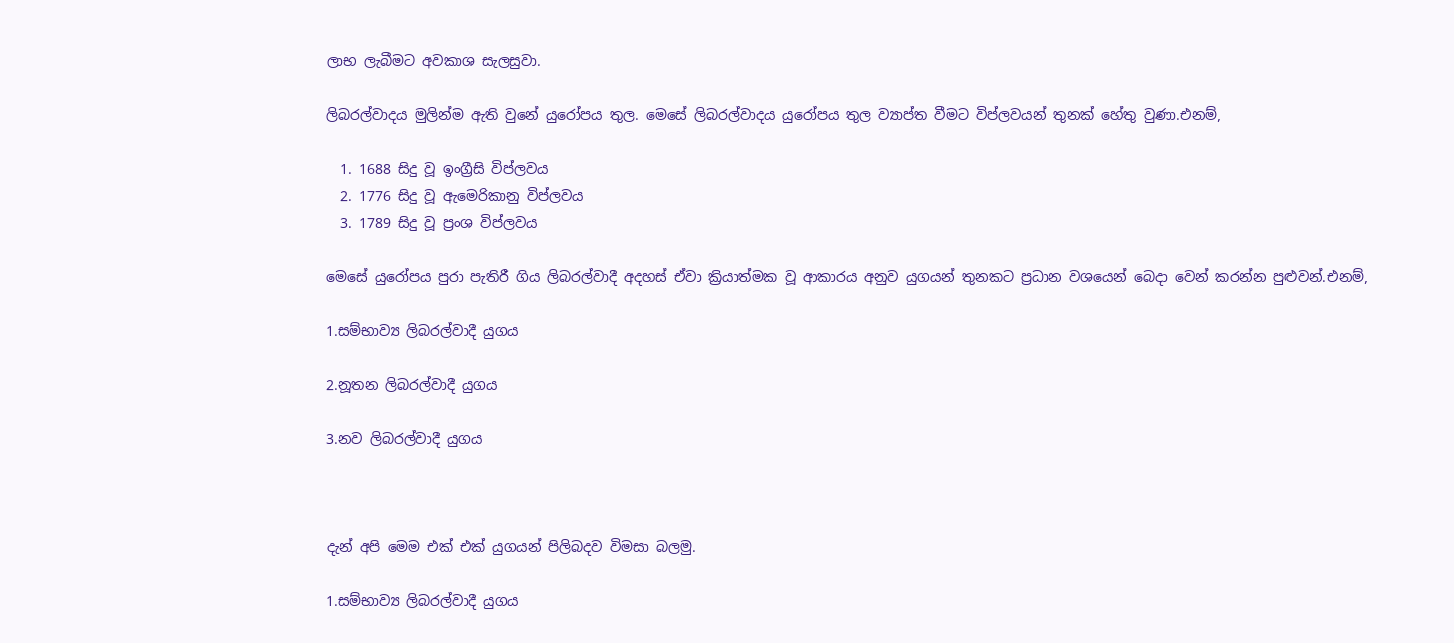ලාභ ලැබීමට අවකාශ සැලසුවා.

ලිබරල්වාදය මුලින්ම ඇති වුනේ යුරෝපය තුල. මෙසේ ලිබරල්වාදය යුරෝපය තුල ව්‍යාප්ත වීමට විප්ලවයන් තුනක් හේතු වුණා.එනම්,

  1. 1688 සිදු වූ ඉංග්‍රීසි විප්ලවය
  2. 1776 සිදු වූ ඇමෙරිකානු විප්ලවය
  3. 1789 සිදු වූ ප්‍රංශ විප්ලවය

මෙසේ යුරෝපය පුරා පැතිරී ගිය ලිබරල්වාදී අදහස් ඒවා ක්‍රියාත්මක වූ ආකාරය අනුව යුගයන් තුනකට ප්‍රධාන වශයෙන් බෙදා වෙන් කරන්න පුළුවන්.එනම්,

1.සම්භාව්‍ය ලිබරල්වාදී යුගය

2.නූතන ලිබරල්වාදී යුගය

3.නව ලිබරල්වාදී යුගය



දැන් අපි මෙම එක් එක් යුගයන් පිලිබදව විමසා බලමු.

1.සම්භාව්‍ය ලිබරල්වාදී යුගය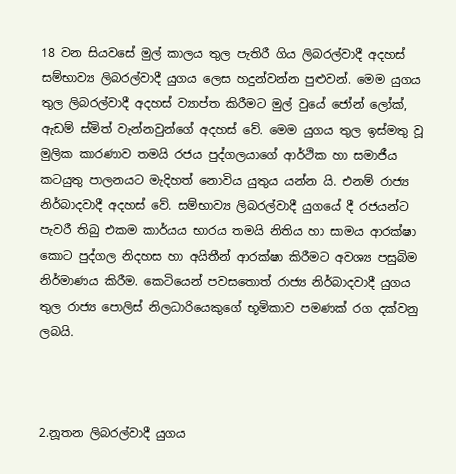18 වන සියවසේ මුල් කාලය තුල පැතිරී ගිය ලිබරල්වාදී අදහස් සම්භාව්‍ය ලිබරල්වාදී යුගය ලෙස හදුන්වන්න පුළුවන්. මෙම යුගය තුල ලිබරල්වාදී අදහස් ව්‍යාප්ත කිරීමට මුල් වුයේ ජෝන් ලෝක්, ඇඩම් ස්මිත් වැන්නවුන්ගේ අදහස් වේ. මෙම යුගය තුල ඉස්මතු වූ මුලික කාරණාව තමයි රජය පුද්ගලයාගේ ආර්ථික හා සමාජීය කටයුතු පාලනයට මැදිහත් නොවිය යුතුය යන්න යි. එනම් රාජ්‍ය නිර්බාදවාදී අදහස් වේ. සම්භාව්‍ය ලිබරල්වාදී යුගයේ දී රජයන්ට පැවරී තිබු එකම කාර්යය භාරය තමයි නිතිය හා සාමය ආරක්ෂා කොට පුද්ගල නිදහස හා අයිතීන් ආරක්ෂා කිරීමට අවශ්‍ය පසුබිම නිර්මාණය කිරීම. කෙටියෙන් පවසතොත් රාජ්‍ය නිර්බාදවාදී යුගය තුල රාජ්‍ය පොලිස් නිලධාරියෙකුගේ භූමිකාව පමණක් රග දක්වනු ලබයි.



2.නූතන ලිබරල්වාදී යුගය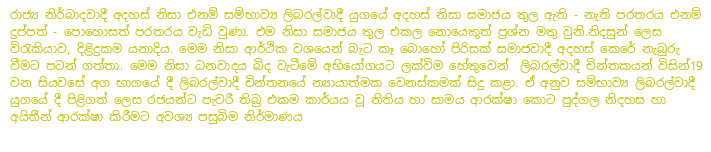රාජ්‍ය නිර්බාදවාදී අදහස් නිසා එනම් සම්භාව්‍ය ලිබරල්වාදී යුගයේ අදහස් නිසා සමාජය තුල ඇති - නැති පරතරය එනම් දුප්පත් - පොහොසත් පරතරය වැඩි වුණා. එම නිසා සමාජය තුල එකල නොයෙකුත් ප්‍රශ්න මතු වුනි.නිදසුන් ලෙස විරැකියාව, දිළිදුකම යනාදිය. මෙම නිසා ආර්ථික වශයෙන් බැට කෑ බොහෝ පිරිසක් සමාජවාදී අදහස් කෙරේ නැබුරු වීමට පටන් ගත්තා. මෙම නිසා ධනවාදය බිද වැටීමේ අභියෝගයට ලක්විම හේතුවෙන්  ලිබරල්වාදී චින්තකයන් විසින්19 වන සියවසේ අග භාගයේ දී ලිබරල්වාදී චින්තනයේ න්‍යායාත්මක වෙනස්කමක් සිදු කළා. ඒ අනුව සම්භාව්‍ය ලිබරල්වාදී යුගයේ දී පිළිගත් ලෙස රජයන්ට පැවරී තිබු එකම කාර්යය වූ නිතිය හා සාමය ආරක්ෂා කොට පුද්ගල නිදහස හා අයිතීන් ආරක්ෂා කිරීමට අවශ්‍ය පසුබිම නිර්මාණය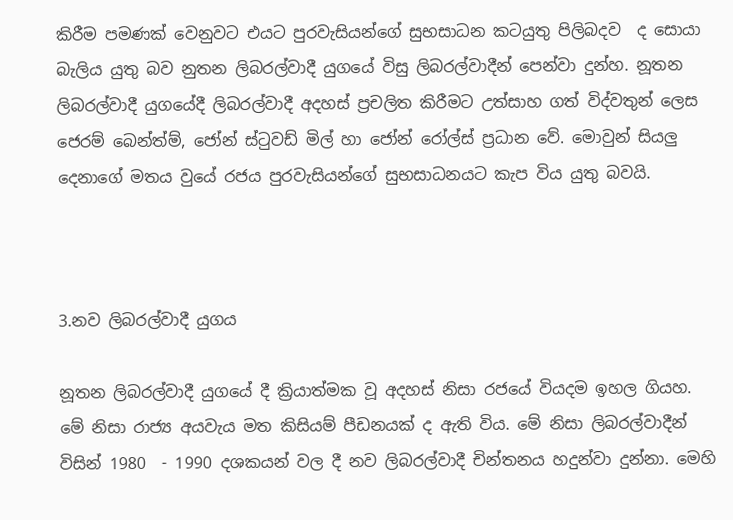කිරීම පමණක් වෙනුවට එයට පුරවැසියන්ගේ සුභසාධන කටයුතු පිලිබදව  ද සොයා බැලිය යුතු බව නුතන ලිබරල්වාදී යුගයේ විසු ලිබරල්වාදීන් පෙන්වා දුන්හ. නූතන ලිබරල්වාදී යුගයේදී ලිබරල්වාදී අදහස් ප්‍රචලිත කිරීමට උත්සාහ ගත් විද්වතුන් ලෙස ජෙරම් බෙන්ත්ම්, ජෝන් ස්ටුවඩ් මිල් හා ජෝන් රෝල්ස් ප්‍රධාන වේ. මොවුන් සියලු දෙනාගේ මතය වුයේ රජය පුරවැසියන්ගේ සුභසාධනයට කැප විය යුතු බවයි.



3.නව ලිබරල්වාදී යුගය

නූතන ලිබරල්වාදී යුගයේ දී ක්‍රියාත්මක වූ අදහස් නිසා රජයේ වියදම ඉහල ගියහ. මේ නිසා රාජ්‍ය අයවැය මත කිසියම් පීඩනයක් ද ඇති විය. මේ නිසා ලිබරල්වාදීන් විසින් 1980  - 1990 දශකයන් වල දී නව ලිබරල්වාදී චින්තනය හදුන්වා දුන්නා. මෙහි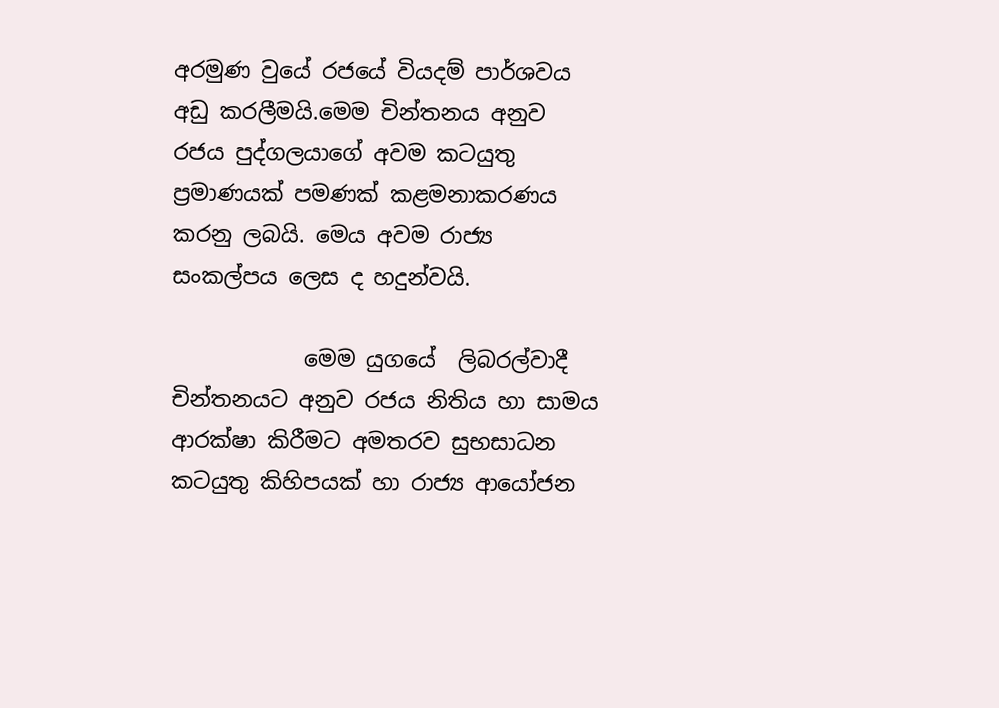අරමුණ වුයේ රජයේ වියදම් පාර්ශවය අඩු කරලීමයි.මෙම චින්තනය අනුව රජය පුද්ගලයාගේ අවම කටයුතු ප්‍රමාණයක් පමණක් කළමනාකරණය කරනු ලබයි. මෙය අවම රාජ්‍ය සංකල්පය ලෙස ද හදුන්වයි.

            මෙම යුගයේ  ලිබරල්වාදී චින්තනයට අනුව රජය නිතිය හා සාමය ආරක්ෂා කිරීමට අමතරව සුභසාධන කටයුතු කිහිපයක් හා රාජ්‍ය ආයෝජන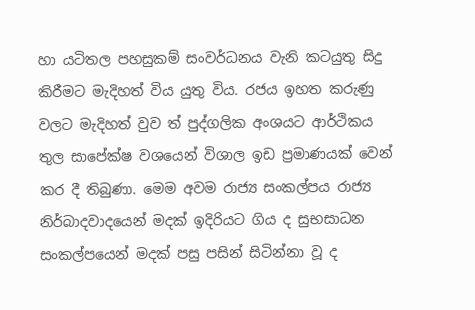හා යටිතල පහසුකම් සංවර්ධනය වැනි කටයුතු සිදු කිරීමට මැදිහත් විය යුතු විය. රජය ඉහත කරුණු වලට මැදිහත් වුව ත් පුද්ගලික අංශයට ආර්ථිකය තුල සාපේක්ෂ වශයෙන් විශාල ඉඩ ප්‍රමාණයක් වෙන් කර දී තිබුණා. මෙම අවම රාජ්‍ය සංකල්පය රාජ්‍ය නිර්බාදවාදයෙන් මදක් ඉදිරියට ගිය ද සුභසාධන සංකල්පයෙන් මදක් පසු පසින් සිටින්නා වූ ද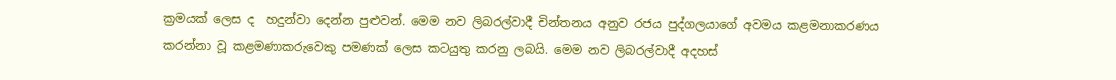ක්‍රමයක් ලෙස ද  හදුන්වා දෙන්න පුළුවන්. මෙම නව ලිබරල්වාදී චින්තනය අනුව රජය පුද්ගලයාගේ අවමය කළමනාකරණය කරන්නා වූ කළමණාකරුවෙකු පමණක් ලෙස කටයුතු කරනු ලබයි. මෙම නව ලිබරල්වාදී අදහස්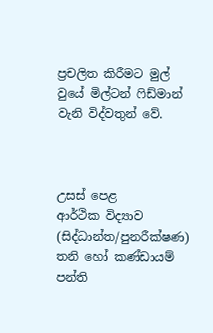ප්‍රචලිත කිරීමට මුල් වුයේ මිල්ටන් ෆිඩ්මාන් වැනි විද්වතුන් වේ.



උසස් පෙළ
ආර්ථික විද්‍යාව
(සිද්ධාන්ත/පුනරීක්ෂණ)
තනි හෝ කණ්ඩායම් පන්ති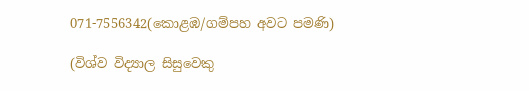071-7556342(කොළඹ/ගම්පහ අවට පමණි)

(විශ්ව විද්‍යාල සිසුවෙකු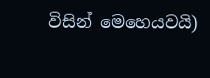විසින් මෙහෙයවයි)